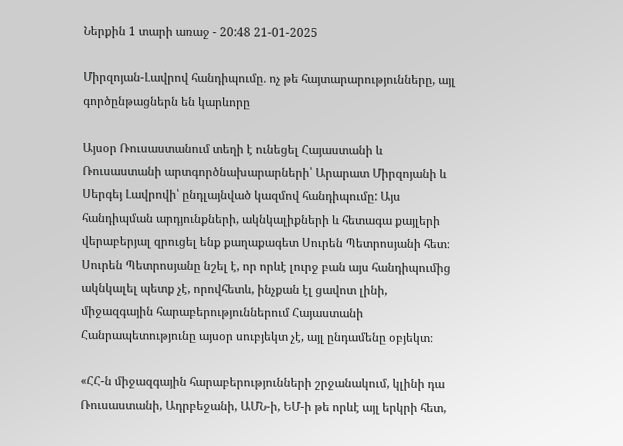Ներքին 1 տարի առաջ - 20:48 21-01-2025

Միրզոյան-Լավրով հանդիպումը․ ոչ թե հայտարարությունները, այլ գործընթացներն են կարևորը

Այսօր Ռուսաստանում տեղի է ունեցել Հայաստանի և Ռուսաստանի արտգործնախարարների՝ Արարատ Միրզոյանի և Սերգեյ Լավրովի՝ ընդլայնված կազմով հանդիպումը: Այս հանդիպման արդյունքների, ակնկալիքների և հետագա քայլերի վերաբերյալ զրուցել ենք քաղաքագետ Սուրեն Պետրոսյանի հետ։ Սուրեն Պետրոսյանը նշել է, որ որևէ լուրջ բան այս հանդիպումից ակնկալել պետք չէ, որովհետև, ինչքան էլ ցավոտ լինի, միջազգային հարաբերություններում Հայաստանի Հանրապետությունը այսօր սուբյեկտ չէ, այլ ընդամենը օբյեկտ։

«ՀՀ-ն միջազգային հարաբերությունների շրջանակում, կլինի դա Ռուսաստանի, Ադրբեջանի, ԱՄՆ-ի, ԵՄ-ի թե որևէ այլ երկրի հետ,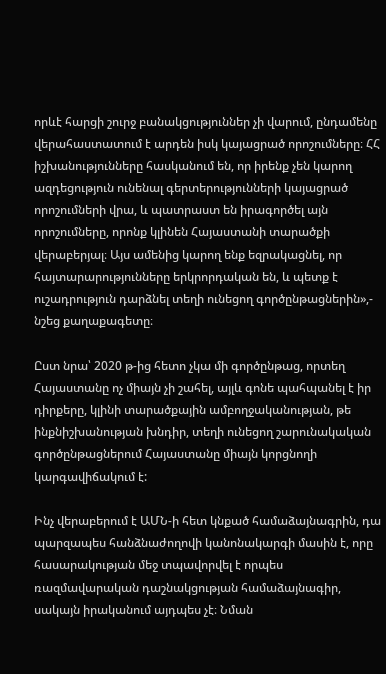որևէ հարցի շուրջ բանակցություններ չի վարում, ընդամենը վերահաստատում է արդեն իսկ կայացրած որոշումները։ ՀՀ իշխանությունները հասկանում են, որ իրենք չեն կարող ազդեցություն ունենալ գերտերությունների կայացրած որոշումների վրա, և պատրաստ են իրագործել այն որոշումները, որոնք կլինեն Հայաստանի տարածքի վերաբերյալ։ Այս ամենից կարող ենք եզրակացնել, որ հայտարարությունները երկրորդական են, և պետք է ուշադրություն դարձնել տեղի ունեցող գործընթացներին»,- նշեց քաղաքագետը։

Ըստ նրա՝ 2020 թ-ից հետո չկա մի գործընթաց, որտեղ Հայաստանը ոչ միայն չի շահել, այլև գոնե պահպանել է իր դիրքերը, կլինի տարածքային ամբողջականության, թե ինքնիշխանության խնդիր, տեղի ունեցող շարունակական գործընթացներում Հայաստանը միայն կորցնողի կարգավիճակում է:

Ինչ վերաբերում է ԱՄՆ-ի հետ կնքած համաձայնագրին, դա պարզապես հանձնաժողովի կանոնակարգի մասին է, որը հասարակության մեջ տպավորվել է որպես ռազմավարական դաշնակցության համաձայնագիր, սակայն իրականում այդպես չէ։ Նման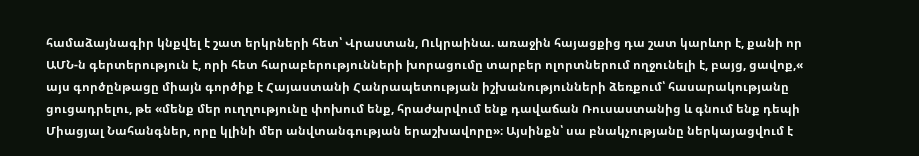համաձայնագիր կնքվել է շատ երկրների հետ՝ Վրաստան, Ուկրաինա. առաջին հայացքից դա շատ կարևոր է, քանի որ ԱՄՆ-ն գերտերություն է, որի հետ հարաբերությունների խորացումը տարբեր ոլորտներում ողջունելի է, բայց, ցավոք,« այս գործընթացը միայն գործիք է Հայաստանի Հանրապետության իշխանությունների ձեռքում՝ հասարակությանը ցուցադրելու, թե «մենք մեր ուղղությունը փոխում ենք, հրաժարվում ենք դավաճան Ռուսաստանից և գնում ենք դեպի Միացյալ Նահանգներ, որը կլինի մեր անվտանգության երաշխավորը»։ Այսինքն՝ սա բնակչությանը ներկայացվում է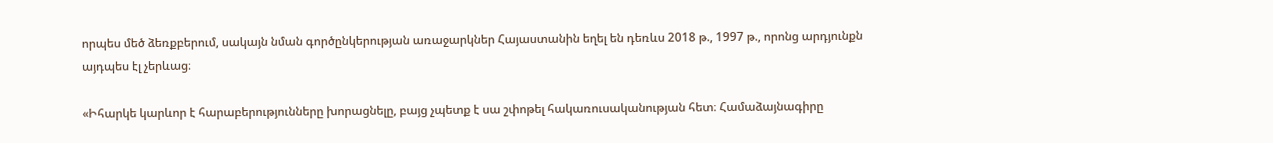որպես մեծ ձեռքբերում, սակայն նման գործընկերության առաջարկներ Հայաստանին եղել են դեռևս 2018 թ., 1997 թ., որոնց արդյունքն այդպես էլ չերևաց։

«Իհարկե կարևոր է հարաբերությունները խորացնելը, բայց չպետք է սա շփոթել հակառուսականության հետ։ Համաձայնագիրը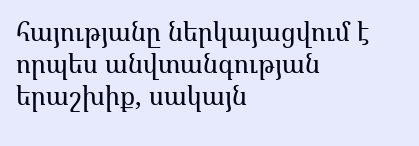հայությանը ներկայացվում է որպես անվտանգության երաշխիք, սակայն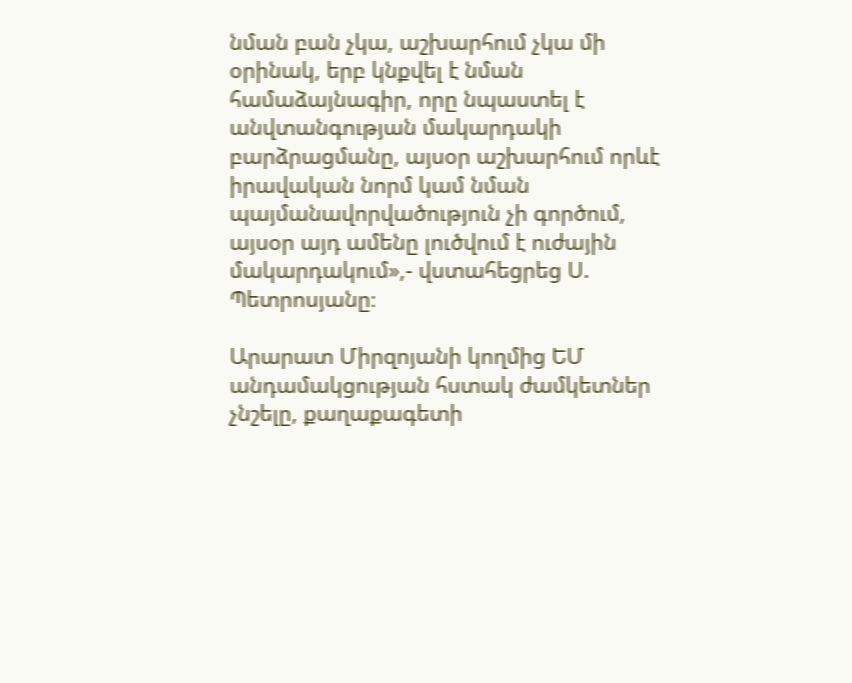նման բան չկա, աշխարհում չկա մի օրինակ, երբ կնքվել է նման համաձայնագիր, որը նպաստել է անվտանգության մակարդակի բարձրացմանը, այսօր աշխարհում որևէ իրավական նորմ կամ նման պայմանավորվածություն չի գործում, այսօր այդ ամենը լուծվում է ուժային մակարդակում»,- վստահեցրեց Ս. Պետրոսյանը։

Արարատ Միրզոյանի կողմից ԵՄ անդամակցության հստակ ժամկետներ չնշելը, քաղաքագետի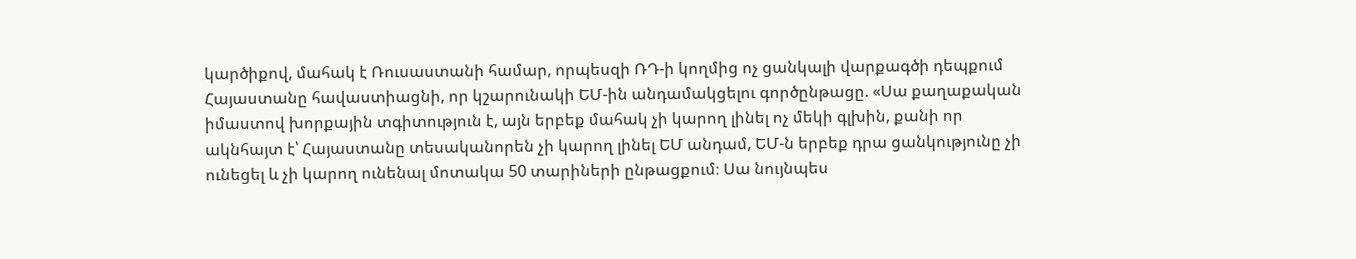կարծիքով, մահակ է Ռուսաստանի համար, որպեսզի ՌԴ-ի կողմից ոչ ցանկալի վարքագծի դեպքում Հայաստանը հավաստիացնի, որ կշարունակի ԵՄ-ին անդամակցելու գործընթացը. «Սա քաղաքական իմաստով խորքային տգիտություն է, այն երբեք մահակ չի կարող լինել ոչ մեկի գլխին, քանի որ ակնհայտ է՝ Հայաստանը տեսականորեն չի կարող լինել ԵՄ անդամ, ԵՄ-ն երբեք դրա ցանկությունը չի ունեցել և չի կարող ունենալ մոտակա 50 տարիների ընթացքում։ Սա նույնպես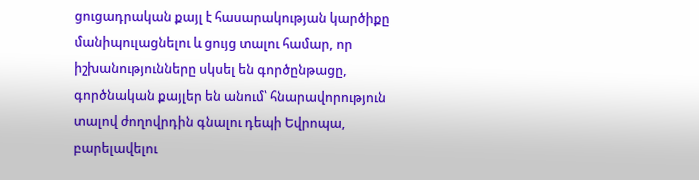ցուցադրական քայլ է հասարակության կարծիքը մանիպուլացնելու և ցույց տալու համար, որ իշխանությունները սկսել են գործընթացը, գործնական քայլեր են անում՝ հնարավորություն տալով ժողովրդին գնալու դեպի Եվրոպա, բարելավելու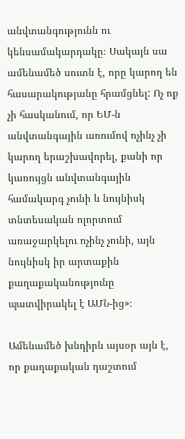անվտանգությունն ու կենսամակարդակը։ Սակայն սա ամենամեծ սուտն է, որը կարող են հասարակությանը հրամցնել: Ոչ ոք չի հասկանում, որ ԵՄ-ն անվտանգային առումով ոչինչ չի կարող երաշխավորել, քանի որ կառույցն անվտանգային համակարգ չունի և նույնիսկ տնտեսական ոլորտում առաջարկելու ոչինչ չունի, այն նույնիսկ իր արտաքին քաղաքականությունը պատվիրակել է ԱՄՆ-ից»։

Ամենամեծ խնդիրն այսօր այն է, որ քաղաքական դաշտում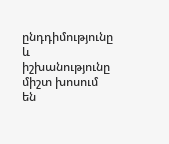ընդդիմությունը և իշխանությունը միշտ խոսում են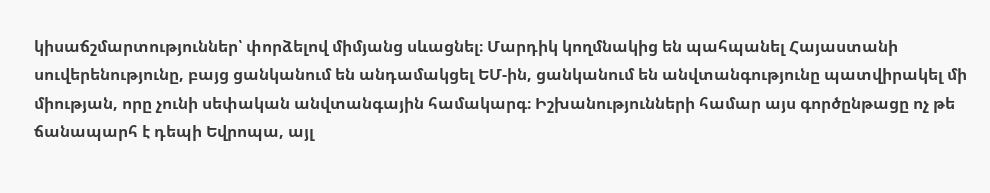կիսաճշմարտություններ՝ փորձելով միմյանց սևացնել։ Մարդիկ կողմնակից են պահպանել Հայաստանի սուվերենությունը, բայց ցանկանում են անդամակցել ԵՄ-ին, ցանկանում են անվտանգությունը պատվիրակել մի միության, որը չունի սեփական անվտանգային համակարգ։ Իշխանությունների համար այս գործընթացը ոչ թե ճանապարհ է դեպի Եվրոպա, այլ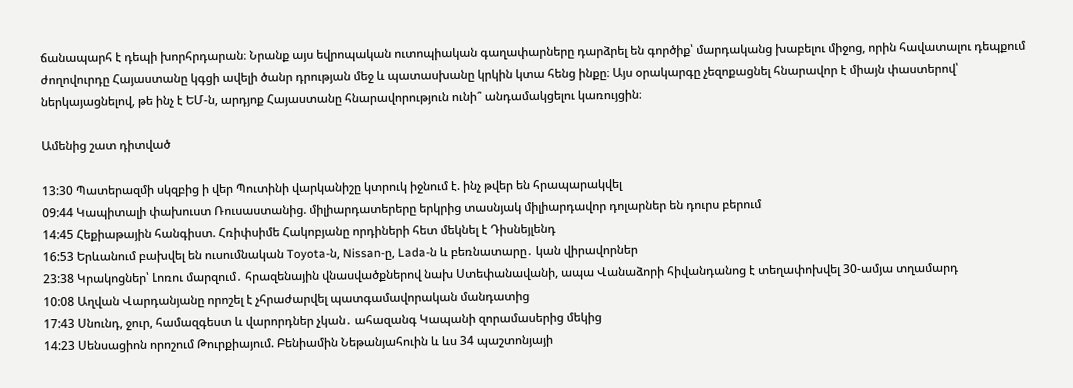ճանապարհ է դեպի խորհրդարան։ Նրանք այս եվրոպական ուտոպիական գաղափարները դարձրել են գործիք՝ մարդականց խաբելու միջոց, որին հավատալու դեպքում ժողովուրդը Հայաստանը կգցի ավելի ծանր դրության մեջ և պատասխանը կրկին կտա հենց ինքը։ Այս օրակարգը չեզոքացնել հնարավոր է միայն փաստերով՝ ներկայացնելով, թե ինչ է ԵՄ-ն, արդյոք Հայաստանը հնարավորություն ունի՞ անդամակցելու կառույցին։

Ամենից շատ դիտված

13:30 Պատերազմի սկզբից ի վեր Պուտինի վարկանիշը կտրուկ իջնում է. ինչ թվեր են հրապարակվել
09:44 Կապիտալի փախուստ Ռուսաստանից. միլիարդատերերը երկրից տասնյակ միլիարդավոր դոլարներ են դուրս բերում
14:45 Հեքիաթային հանգիստ. Հռիփսիմե Հակոբյանը որդիների հետ մեկնել է Դիսնեյլենդ
16:53 Երևանում բախվել են ուսումնական Toyota-ն, Nissan-ը, Lada-ն և բեռնատարը․ կան վիրավորներ
23:38 Կրակոցներ՝ Լոռու մարզում․ հրազենային վնասվածքներով նախ Ստեփանավանի, ապա Վանաձորի հիվանդանոց է տեղափոխվել 30-ամյա տղամարդ
10:08 Աղվան Վարդանյանը որոշել է չհրաժարվել պատգամավորական մանդատից
17:43 Սնունդ, ջուր, համազգեստ և վարորդներ չկան․ ահազանգ Կապանի զորամասերից մեկից
14:23 Սենսացիոն որոշում Թուրքիայում. Բենիամին Նեթանյահուին և ևս 34 պաշտոնյայի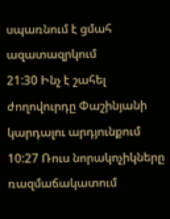սպառնում է ցմահ ազատազրկում
21:30 Ինչ է շահել ժողովուրդը Փաշինյանի կարդալու արդյունքում
10:27 Ռուս նորակոչիկները ռազմաճակատում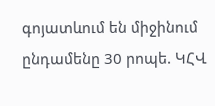գոյատևում են միջինում ընդամենը 30 րոպե. ԿՀՎ